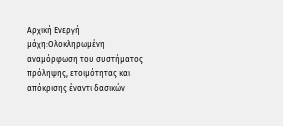Αρχική Ενεργή μάχη:Ολοκληρωμένη αναμόρφωση του συστήματος πρόληψης, ετοιμότητας και απόκρισης έναντι δασικών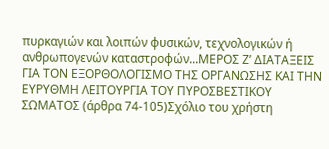πυρκαγιών και λοιπών φυσικών, τεχνολογικών ή ανθρωπογενών καταστροφών...ΜΕΡΟΣ Ζ’ ΔΙΑΤΑΞΕΙΣ ΓΙΑ ΤΟΝ ΕΞΟΡΘΟΛΟΓΙΣΜΟ ΤΗΣ ΟΡΓΑΝΩΣΗΣ ΚΑΙ ΤΗΝ ΕΥΡΥΘΜΗ ΛΕΙΤΟΥΡΓΙΑ ΤΟΥ ΠΥΡΟΣΒΕΣΤΙΚΟΥ ΣΩΜΑΤΟΣ (άρθρα 74-105)Σχόλιο του χρήστη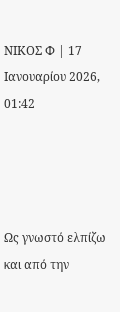ΝΙΚΟΣ Φ | 17 Ιανουαρίου 2026, 01:42




Ως γνωστό ελπίζω και από την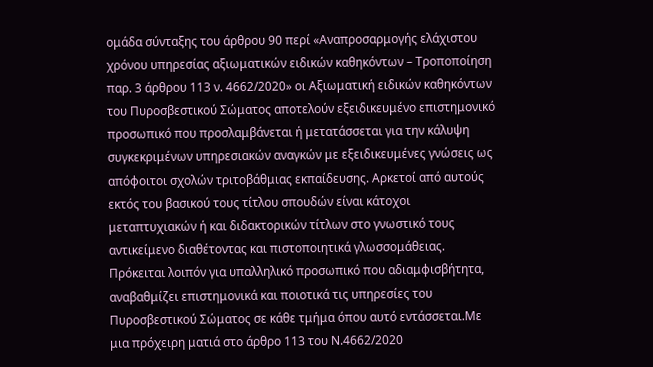ομάδα σύνταξης του άρθρου 90 περί «Αναπροσαρμογής ελάχιστου χρόνου υπηρεσίας αξιωματικών ειδικών καθηκόντων – Τροποποίηση παρ. 3 άρθρου 113 ν. 4662/2020» οι Αξιωματική ειδικών καθηκόντων του Πυροσβεστικού Σώματος αποτελούν εξειδικευμένο επιστημονικό προσωπικό που προσλαμβάνεται ή μετατάσσεται για την κάλυψη συγκεκριμένων υπηρεσιακών αναγκών με εξειδικευμένες γνώσεις ως απόφοιτοι σχολών τριτοβάθμιας εκπαίδευσης. Αρκετοί από αυτούς εκτός του βασικού τους τίτλου σπουδών είναι κάτοχοι μεταπτυχιακών ή και διδακτορικών τίτλων στο γνωστικό τους αντικείμενο διαθέτοντας και πιστοποιητικά γλωσσομάθειας. Πρόκειται λοιπόν για υπαλληλικό προσωπικό που αδιαμφισβήτητα, αναβαθμίζει επιστημονικά και ποιοτικά τις υπηρεσίες του Πυροσβεστικού Σώματος σε κάθε τμήμα όπου αυτό εντάσσεται.Με μια πρόχειρη ματιά στο άρθρο 113 του Ν.4662/2020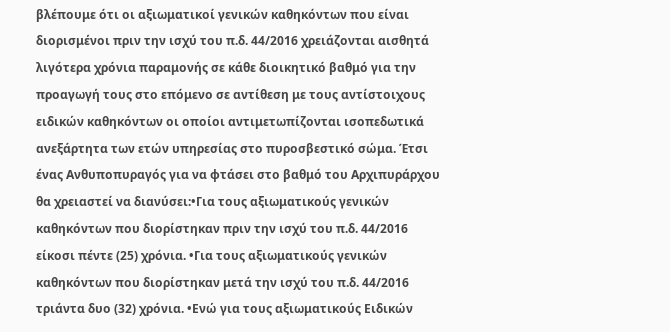βλέπουμε ότι οι αξιωματικοί γενικών καθηκόντων που είναι διορισμένοι πριν την ισχύ του π.δ. 44/2016 χρειάζονται αισθητά λιγότερα χρόνια παραμονής σε κάθε διοικητικό βαθμό για την προαγωγή τους στο επόμενο σε αντίθεση με τους αντίστοιχους ειδικών καθηκόντων οι οποίοι αντιμετωπίζονται ισοπεδωτικά ανεξάρτητα των ετών υπηρεσίας στο πυροσβεστικό σώμα. Έτσι ένας Ανθυποπυραγός για να φτάσει στο βαθμό του Αρχιπυράρχου θα χρειαστεί να διανύσει:•Για τους αξιωματικούς γενικών καθηκόντων που διορίστηκαν πριν την ισχύ του π.δ. 44/2016 είκοσι πέντε (25) χρόνια. •Για τους αξιωματικούς γενικών καθηκόντων που διορίστηκαν μετά την ισχύ του π.δ. 44/2016 τριάντα δυο (32) χρόνια. •Ενώ για τους αξιωματικούς Ειδικών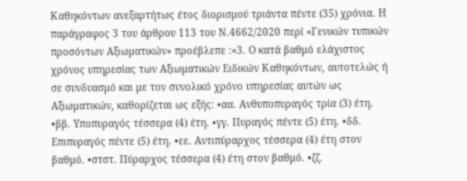Καθηκόντων ανεξαρτήτως έτος διορισμού τριάντα πέντε (35) χρόνια. Η παράγραφος 3 του άρθρου 113 του Ν.4662/2020 περί «Γενικών τυπικών προσόντων Αξιωματικών» προέβλεπε :«3. Ο κατά βαθμό ελάχιστος χρόνος υπηρεσίας των Αξιωματικών Ειδικών Καθηκόντων, αυτοτελώς ή σε συνδυασμό και με τον συνολικό χρόνο υπηρεσίας αυτών ως Αξιωματικών, καθορίζεται ως εξής: •αα. Ανθυποπυραγός τρία (3) έτη. •ββ. Υποπυραγός τέσσερα (4) έτη. •γγ. Πυραγός πέντε (5) έτη. •δδ. Επιπυραγός πέντε (5) έτη. •εε. Αντιπύραρχος τέσσερα (4) έτη στον βαθμό. •στστ. Πύραρχος τέσσερα (4) έτη στον βαθμό. •ζζ.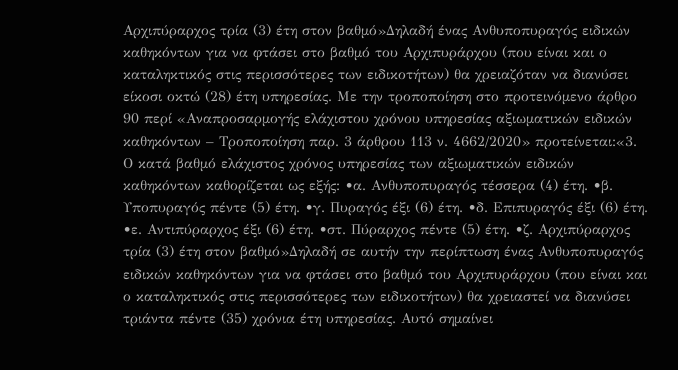Αρχιπύραρχος τρία (3) έτη στον βαθμό»Δηλαδή ένας Ανθυποπυραγός ειδικών καθηκόντων για να φτάσει στο βαθμό του Αρχιπυράρχου (που είναι και ο καταληκτικός στις περισσότερες των ειδικοτήτων) θα χρειαζόταν να διανύσει είκοσι οκτώ (28) έτη υπηρεσίας. Με την τροποποίηση στο προτεινόμενο άρθρο 90 περί «Αναπροσαρμογής ελάχιστου χρόνου υπηρεσίας αξιωματικών ειδικών καθηκόντων – Τροποποίηση παρ. 3 άρθρου 113 ν. 4662/2020» προτείνεται:«3. Ο κατά βαθμό ελάχιστος χρόνος υπηρεσίας των αξιωματικών ειδικών καθηκόντων καθορίζεται ως εξής: •α. Ανθυποπυραγός τέσσερα (4) έτη. •β. Υποπυραγός πέντε (5) έτη. •γ. Πυραγός έξι (6) έτη. •δ. Επιπυραγός έξι (6) έτη. •ε. Αντιπύραρχος έξι (6) έτη. •στ. Πύραρχος πέντε (5) έτη. •ζ. Αρχιπύραρχος τρία (3) έτη στον βαθμό»Δηλαδή σε αυτήν την περίπτωση ένας Ανθυποπυραγός ειδικών καθηκόντων για να φτάσει στο βαθμό του Αρχιπυράρχου (που είναι και ο καταληκτικός στις περισσότερες των ειδικοτήτων) θα χρειαστεί να διανύσει τριάντα πέντε (35) χρόνια έτη υπηρεσίας. Αυτό σημαίνει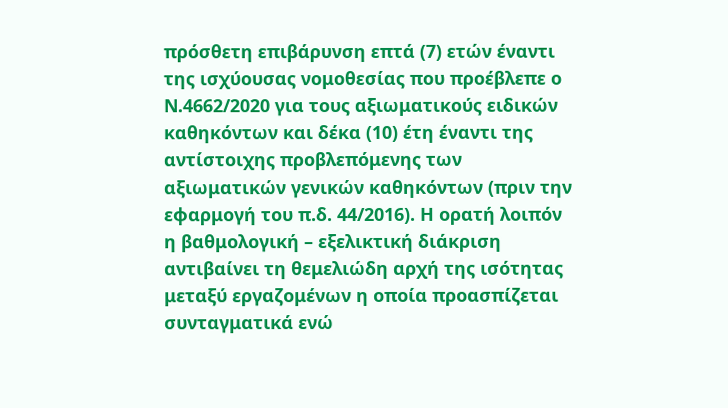πρόσθετη επιβάρυνση επτά (7) ετών έναντι της ισχύουσας νομοθεσίας που προέβλεπε ο Ν.4662/2020 για τους αξιωματικούς ειδικών καθηκόντων και δέκα (10) έτη έναντι της αντίστοιχης προβλεπόμενης των αξιωματικών γενικών καθηκόντων (πριν την εφαρμογή του π.δ. 44/2016). Η ορατή λοιπόν η βαθμολογική – εξελικτική διάκριση αντιβαίνει τη θεμελιώδη αρχή της ισότητας μεταξύ εργαζομένων η οποία προασπίζεται συνταγματικά ενώ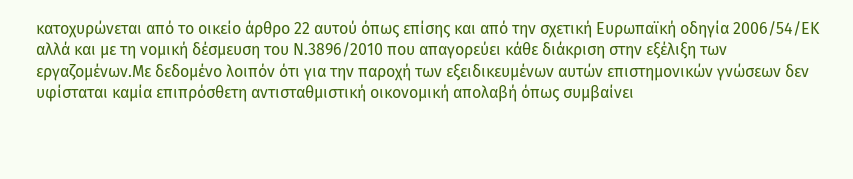κατοχυρώνεται από το οικείο άρθρο 22 αυτού όπως επίσης και από την σχετική Ευρωπαϊκή οδηγία 2006/54/ΕΚ αλλά και με τη νομική δέσμευση του Ν.3896/2010 που απαγορεύει κάθε διάκριση στην εξέλιξη των εργαζομένων.Με δεδομένο λοιπόν ότι για την παροχή των εξειδικευμένων αυτών επιστημονικών γνώσεων δεν υφίσταται καμία επιπρόσθετη αντισταθμιστική οικονομική απολαβή όπως συμβαίνει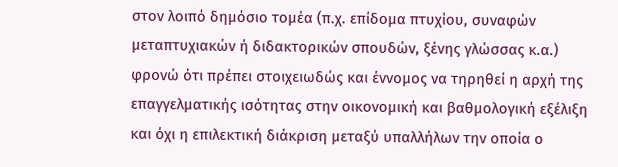στον λοιπό δημόσιο τομέα (π.χ. επίδομα πτυχίου, συναφών μεταπτυχιακών ή διδακτορικών σπουδών, ξένης γλώσσας κ.α.) φρονώ ότι πρέπει στοιχειωδώς και έννομος να τηρηθεί η αρχή της επαγγελματικής ισότητας στην οικονομική και βαθμολογική εξέλιξη και όχι η επιλεκτική διάκριση μεταξύ υπαλλήλων την οποία ο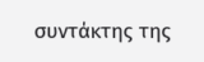συντάκτης της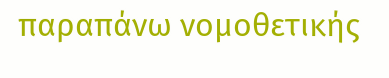παραπάνω νομοθετικής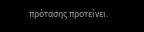πρότασης προτείνει.